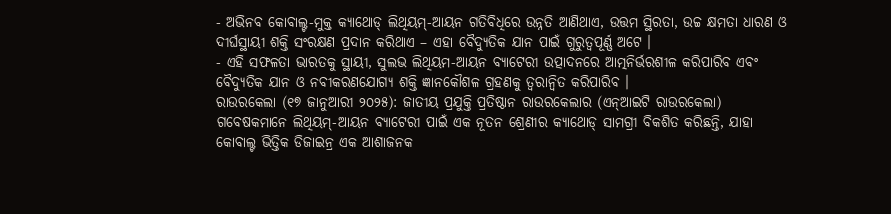- ଅଭିନବ କୋବାଲ୍ଟ-ମୁକ୍ତ କ୍ୟାଥୋଡ୍ ଲିଥିୟମ୍-ଆୟନ ଗତିବିଧିରେ ଉନ୍ନତି ଆଣିଥାଏ, ଉତ୍ତମ ସ୍ଥିରତା, ଉଚ୍ଚ କ୍ଷମତା ଧାରଣ ଓ ଦୀର୍ଘସ୍ଥାୟୀ ଶକ୍ତି ସଂରକ୍ଷଣ ପ୍ରଦାନ କରିଥାଏ – ଏହା ବୈଦ୍ୟୁତିକ ଯାନ ପାଇଁ ଗୁରୁତ୍ୱପୂର୍ଣ୍ଣ ଅଟେ ।
- ଏହି ସଫଳତା ଭାରତକୁ ସ୍ଥାୟୀ, ସୁଲଭ ଲିଥିୟମ-ଆୟନ ବ୍ୟାଟେରୀ ଉତ୍ପାଦନରେ ଆତ୍ମନିର୍ଭରଶୀଳ କରିପାରିବ ଏବଂ ବୈଦ୍ୟୁତିକ ଯାନ ଓ ନବୀକରଣଯୋଗ୍ୟ ଶକ୍ତି ଜ୍ଞାନକୌଶଳ ଗ୍ରହଣକୁ ତ୍ୱରାନ୍ୱିତ କରିପାରିବ ।
ରାଉରକେଲା (୧୭ ଜାନୁଆରୀ ୨୦୨୫): ଜାତୀୟ ପ୍ରଯୁକ୍ତି ପ୍ରତିଷ୍ଠାନ ରାଉରକେଲାର (ଏନ୍ଆଇଟି ରାଉରକେଲା) ଗବେଷକମାନେ ଲିଥିୟମ୍-ଆୟନ ବ୍ୟାଟେରୀ ପାଇଁ ଏକ ନୂତନ ଶ୍ରେଣୀର କ୍ୟାଥୋଡ୍ ସାମଗ୍ରୀ ବିକଶିତ କରିଛନ୍ତି, ଯାହା କୋବାଲ୍ଟ ଭିତ୍ତିକ ଡିଜାଇନ୍ର ଏକ ଆଶାଜନକ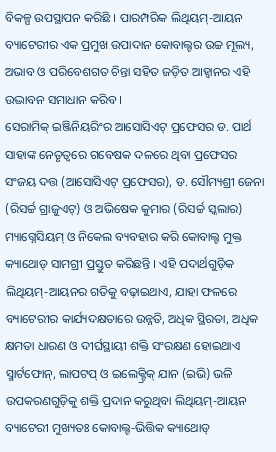ବିକଳ୍ପ ଉପସ୍ଥାପନ କରିଛି । ପାରମ୍ପରିକ ଲିଥିୟମ୍-ଆୟନ ବ୍ୟାଟେରୀର ଏକ ପ୍ରମୁଖ ଉପାଦାନ କୋବାଲ୍ଟର ଉଚ୍ଚ ମୂଲ୍ୟ, ଅଭାବ ଓ ପରିବେଶଗତ ଚିନ୍ତା ସହିତ ଜଡ଼ିତ ଆହ୍ୱାନର ଏହି ଉଦ୍ଭାବନ ସମାଧାନ କରିବ ।
ସେରାମିକ୍ ଇଞ୍ଜିନିୟରିଂର ଆସୋସିଏଟ୍ ପ୍ରଫେସର ଡ. ପାର୍ଥ ସାହାଙ୍କ ନେତୃତ୍ୱରେ ଗବେଷକ ଦଳରେ ଥିବା ପ୍ରଫେସର ସଂଜୟ ଦତ୍ତ (ଆସୋସିଏଟ୍ ପ୍ରଫେସର), ଡ. ସୌମ୍ୟଶ୍ରୀ ଜେନା (ରିସର୍ଚ୍ଚ ଗ୍ରାଜୁଏଟ୍) ଓ ଅଭିଷେକ କୁମାର (ରିସର୍ଚ୍ଚ ସ୍କଲାର) ମ୍ୟାଗ୍ନେସିୟମ୍ ଓ ନିକେଲ ବ୍ୟବହାର କରି କୋବାଲ୍ଟ ମୁକ୍ତ କ୍ୟାଥୋଡ୍ ସାମଗ୍ରୀ ପ୍ରସ୍ତୁତ କରିଛନ୍ତି । ଏହି ପଦାର୍ଥଗୁଡ଼ିକ ଲିଥିୟମ୍-ଆୟନର ଗତିକୁ ବଢ଼ାଇଥାଏ, ଯାହା ଫଳରେ ବ୍ୟାଟେରୀର କାର୍ଯ୍ୟଦକ୍ଷତାରେ ଉନ୍ନତି, ଅଧିକ ସ୍ଥିରତା, ଅଧିକ କ୍ଷମତା ଧାରଣ ଓ ଦୀର୍ଘସ୍ଥାୟୀ ଶକ୍ତି ସଂରକ୍ଷଣ ହୋଇଥାଏ
ସ୍ମାର୍ଟଫୋନ୍, ଲାପଟପ୍ ଓ ଇଲେକ୍ଟ୍ରିକ୍ ଯାନ (ଇଭି) ଭଳି ଉପକରଣଗୁଡ଼ିକୁ ଶକ୍ତି ପ୍ରଦାନ କରୁଥିବା ଲିଥିୟମ୍-ଆୟନ ବ୍ୟାଟେରୀ ମୁଖ୍ୟତଃ କୋବାଲ୍ଟ-ଭିତ୍ତିକ କ୍ୟାଥୋଡ୍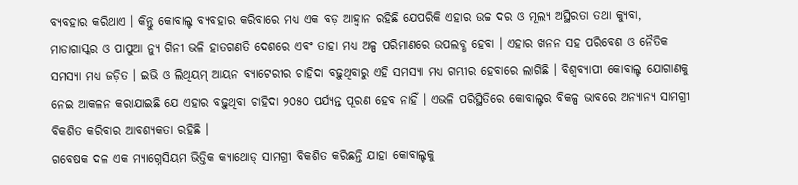ବ୍ୟବହାର କରିଥାଏ । କିନ୍ତୁ କୋବାଲ୍ଟ ବ୍ୟବହାର କରିବାରେ ମଧ୍ୟ ଏକ ବଡ଼ ଆହ୍ୱାନ ରହିଛି ଯେପରିକି ଏହାର ଉଚ୍ଚ ଦର ଓ ମୂଲ୍ୟ ଅସ୍ଥିରତା ତଥା କ୍ୟୁବା, ମାଡାଗାସ୍କର ଓ ପାପୁଆ ନ୍ୟୁ ଗିନୀ ଭଳି ହାତଗଣତି ଦେଶରେ ଏବଂ ତାହା ମଧ୍ୟ ଅଳ୍ପ ପରିମାଣରେ ଉପଲବ୍ଧ ହେବା । ଏହାର ଖନନ ସହ ପରିବେଶ ଓ ନୈତିକ ସମସ୍ୟା ମଧ୍ୟ ଜଡ଼ିତ । ଇଭି ଓ ଲିଥିୟମ୍ ଆୟନ ବ୍ୟାଟେରୀର ଚାହିଦା ବଢ଼ୁଥିବାରୁ ଏହି ସମସ୍ୟା ମଧ୍ୟ ଗମ୍ଭୀର ହେବାରେ ଲାଗିଛି । ବିଶ୍ୱବ୍ୟାପୀ କୋବାଲ୍ଟ ଯୋଗାଣକୁ ନେଇ ଆକଳନ କରାଯାଇଛି ଯେ ଏହାର ବଢ଼ୁଥିବା ଚାହିଦା ୨୦୫୦ ପର୍ଯ୍ୟନ୍ତ ପୂରଣ ହେବ ନାହିଁ । ଏଭଳି ପରିସ୍ଥିତିରେ କୋବାଲ୍ଟର ବିକଳ୍ପ ଭାବରେ ଅନ୍ୟାନ୍ୟ ସାମଗ୍ରୀ ବିକଶିତ କରିବାର ଆବଶ୍ୟକତା ରହିଛି ।
ଗବେଷକ ଦଳ ଏକ ମ୍ୟାଗ୍ନେସିୟମ ଭିତ୍ତିକ କ୍ୟାଥୋଡ୍ ସାମଗ୍ରୀ ବିକଶିତ କରିଛନ୍ତି ଯାହା କୋବାଲ୍ଟକୁ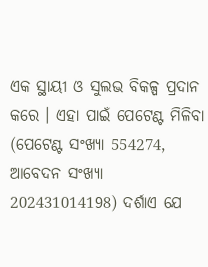ଏକ ସ୍ଥାୟୀ ଓ ସୁଲଭ ବିକଳ୍ପ ପ୍ରଦାନ କରେ । ଏହା ପାଇଁ ପେଟେଣ୍ଟ ମିଳିବା (ପେଟେଣ୍ଟ ସଂଖ୍ୟା 554274, ଆବେଦନ ସଂଖ୍ୟା 202431014198) ଦର୍ଶାଏ ଯେ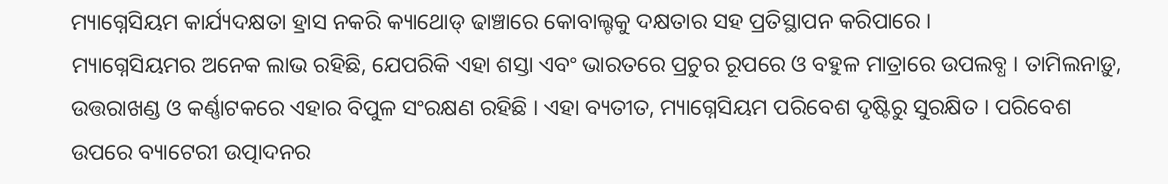ମ୍ୟାଗ୍ନେସିୟମ କାର୍ଯ୍ୟଦକ୍ଷତା ହ୍ରାସ ନକରି କ୍ୟାଥୋଡ୍ ଢାଞ୍ଚାରେ କୋବାଲ୍ଟକୁ ଦକ୍ଷତାର ସହ ପ୍ରତିସ୍ଥାପନ କରିପାରେ ।
ମ୍ୟାଗ୍ନେସିୟମର ଅନେକ ଲାଭ ରହିଛି, ଯେପରିକି ଏହା ଶସ୍ତା ଏବଂ ଭାରତରେ ପ୍ରଚୁର ରୂପରେ ଓ ବହୁଳ ମାତ୍ରାରେ ଉପଲବ୍ଧ । ତାମିଲନାଡ଼ୁ, ଉତ୍ତରାଖଣ୍ଡ ଓ କର୍ଣ୍ଣାଟକରେ ଏହାର ବିପୁଳ ସଂରକ୍ଷଣ ରହିଛି । ଏହା ବ୍ୟତୀତ, ମ୍ୟାଗ୍ନେସିୟମ ପରିବେଶ ଦୃଷ୍ଟିରୁ ସୁରକ୍ଷିତ । ପରିବେଶ ଉପରେ ବ୍ୟାଟେରୀ ଉତ୍ପାଦନର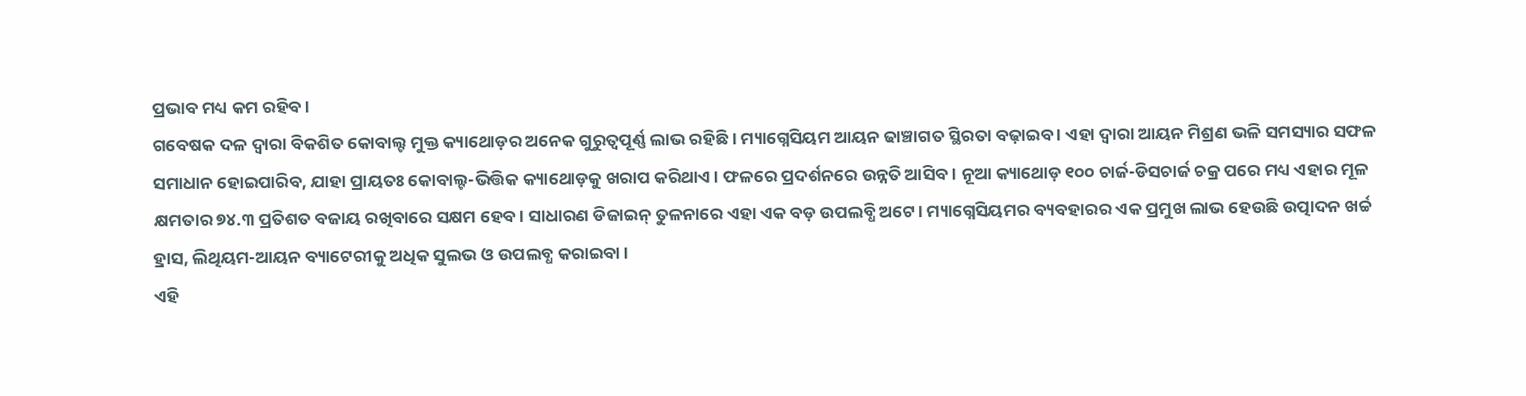ପ୍ରଭାବ ମଧ୍ୟ କମ ରହିବ ।
ଗବେଷକ ଦଳ ଦ୍ୱାରା ବିକଶିତ କୋବାଲ୍ଟ ମୁକ୍ତ କ୍ୟାଥୋଡ଼ର ଅନେକ ଗୁରୁତ୍ୱପୂର୍ଣ୍ଣ ଲାଭ ରହିଛି । ମ୍ୟାଗ୍ନେସିୟମ ଆୟନ ଢାଞ୍ଚାଗତ ସ୍ଥିରତା ବଢ଼ାଇବ । ଏହା ଦ୍ୱାରା ଆୟନ ମିଶ୍ରଣ ଭଳି ସମସ୍ୟାର ସଫଳ ସମାଧାନ ହୋଇପାରିବ, ଯାହା ପ୍ରାୟତଃ କୋବାଲ୍ଟ-ଭିତ୍ତିକ କ୍ୟାଥୋଡ଼କୁ ଖରାପ କରିଥାଏ । ଫଳରେ ପ୍ରଦର୍ଶନରେ ଉନ୍ନତି ଆସିବ । ନୂଆ କ୍ୟାଥୋଡ଼ ୧୦୦ ଚାର୍ଜ-ଡିସଚାର୍ଜ ଚକ୍ର ପରେ ମଧ୍ୟ ଏହାର ମୂଳ କ୍ଷମତାର ୭୪.୩ ପ୍ରତିଶତ ବଜାୟ ରଖିବାରେ ସକ୍ଷମ ହେବ । ସାଧାରଣ ଡିଜାଇନ୍ ତୁଳନାରେ ଏହା ଏକ ବଡ଼ ଉପଲବ୍ଧି ଅଟେ। ମ୍ୟାଗ୍ନେସିୟମର ବ୍ୟବହାରର ଏକ ପ୍ରମୁଖ ଲାଭ ହେଉଛି ଉତ୍ପାଦନ ଖର୍ଚ୍ଚ ହ୍ରାସ, ଲିଥିୟମ-ଆୟନ ବ୍ୟାଟେରୀକୁ ଅଧିକ ସୁଲଭ ଓ ଉପଲବ୍ଧ କରାଇବା ।
ଏହି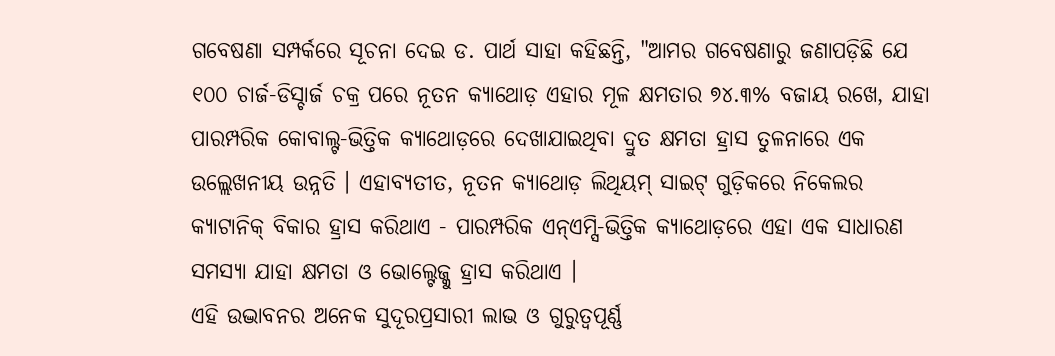ଗବେଷଣା ସମ୍ପର୍କରେ ସୂଚନା ଦେଇ ଡ. ପାର୍ଥ ସାହା କହିଛନ୍ତି, "ଆମର ଗବେଷଣାରୁ ଜଣାପଡ଼ିଛି ଯେ ୧୦୦ ଚାର୍ଜ-ଡିସ୍ଚାର୍ଜ ଚକ୍ର ପରେ ନୂତନ କ୍ୟାଥୋଡ଼ ଏହାର ମୂଳ କ୍ଷମତାର ୭୪.୩% ବଜାୟ ରଖେ, ଯାହା ପାରମ୍ପରିକ କୋବାଲ୍ଟ-ଭିତ୍ତିକ କ୍ୟାଥୋଡ଼ରେ ଦେଖାଯାଇଥିବା ଦ୍ରୁତ କ୍ଷମତା ହ୍ରାସ ତୁଳନାରେ ଏକ ଉଲ୍ଲେଖନୀୟ ଉନ୍ନତି । ଏହାବ୍ୟତୀତ, ନୂତନ କ୍ୟାଥୋଡ଼ ଲିଥିୟମ୍ ସାଇଟ୍ ଗୁଡ଼ିକରେ ନିକେଲର କ୍ୟାଟାନିକ୍ ବିକାର ହ୍ରାସ କରିଥାଏ - ପାରମ୍ପରିକ ଏନ୍ଏମ୍ସି-ଭିତ୍ତିକ କ୍ୟାଥୋଡ଼ରେ ଏହା ଏକ ସାଧାରଣ ସମସ୍ୟା ଯାହା କ୍ଷମତା ଓ ଭୋଲ୍ଟେଜ୍କୁ ହ୍ରାସ କରିଥାଏ ।
ଏହି ଉଦ୍ଭାବନର ଅନେକ ସୁଦୂରପ୍ରସାରୀ ଲାଭ ଓ ଗୁରୁତ୍ୱପୂର୍ଣ୍ଣ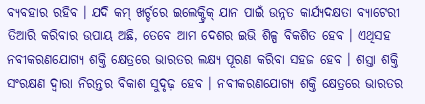ବ୍ୟବହାର ରହିବ । ଯଦି କମ୍ ଖର୍ଚ୍ଚରେ ଇଲେକ୍ଟ୍ରିକ୍ ଯାନ ପାଇଁ ଉନ୍ନତ କାର୍ଯ୍ୟଦକ୍ଷତା ବ୍ୟାଟେରୀ ତିଆରି କରିବାର ଉପାୟ ଅଛି, ତେବେ ଆମ ଦେଶର ଇଭି ଶିଳ୍ପ ବିକଶିତ ହେବ । ଏଥିସହ ନବୀକରଣଯୋଗ୍ୟ ଶକ୍ତି କ୍ଷେତ୍ରରେ ଭାରତର ଲକ୍ଷ୍ୟ ପୂରଣ କରିବା ସହଜ ହେବ । ଶସ୍ତା ଶକ୍ତି ସଂରକ୍ଷଣ ଦ୍ୱାରା ନିରନ୍ତର ବିକାଶ ସୁଦୃଢ଼ ହେବ । ନବୀକରଣଯୋଗ୍ୟ ଶକ୍ତି କ୍ଷେତ୍ରରେ ଭାରତର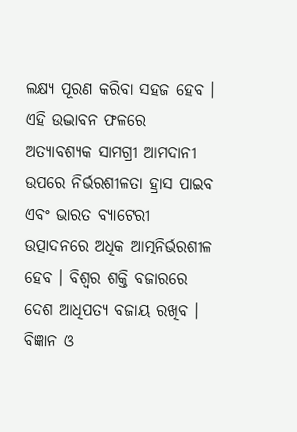ଲକ୍ଷ୍ୟ ପୂରଣ କରିବା ସହଜ ହେବ । ଏହି ଉଦ୍ଭାବନ ଫଳରେ ଅତ୍ୟାବଶ୍ୟକ ସାମଗ୍ରୀ ଆମଦାନୀ ଉପରେ ନିର୍ଭରଶୀଳତା ହ୍ରାସ ପାଇବ ଏବଂ ଭାରତ ବ୍ୟାଟେରୀ ଉତ୍ପାଦନରେ ଅଧିକ ଆତ୍ମନିର୍ଭରଶୀଳ ହେବ । ବିଶ୍ୱର ଶକ୍ତି ବଜାରରେ ଦେଶ ଆଧିପତ୍ୟ ବଜାୟ ରଖିବ ।
ବିଜ୍ଞାନ ଓ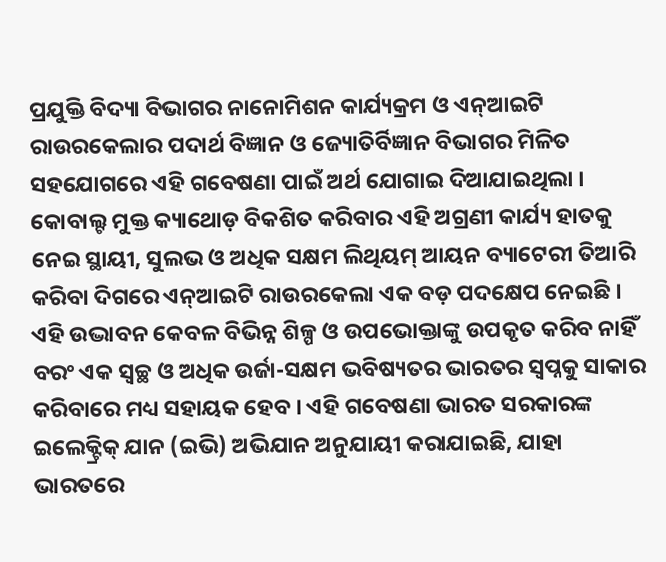ପ୍ରଯୁକ୍ତି ବିଦ୍ୟା ବିଭାଗର ନାନୋମିଶନ କାର୍ଯ୍ୟକ୍ରମ ଓ ଏନ୍ଆଇଟି ରାଉରକେଲାର ପଦାର୍ଥ ବିଜ୍ଞାନ ଓ ଜ୍ୟୋତିର୍ବିଜ୍ଞାନ ବିଭାଗର ମିଳିତ ସହଯୋଗରେ ଏହି ଗବେଷଣା ପାଇଁ ଅର୍ଥ ଯୋଗାଇ ଦିଆଯାଇଥିଲା ।
କୋବାଲ୍ଟ ମୁକ୍ତ କ୍ୟାଥୋଡ଼ ବିକଶିତ କରିବାର ଏହି ଅଗ୍ରଣୀ କାର୍ଯ୍ୟ ହାତକୁ ନେଇ ସ୍ଥାୟୀ, ସୁଲଭ ଓ ଅଧିକ ସକ୍ଷମ ଲିଥିୟମ୍ ଆୟନ ବ୍ୟାଟେରୀ ତିଆରି କରିବା ଦିଗରେ ଏନ୍ଆଇଟି ରାଉରକେଲା ଏକ ବଡ଼ ପଦକ୍ଷେପ ନେଇଛି । ଏହି ଉଦ୍ଭାବନ କେବଳ ବିଭିନ୍ନ ଶିଳ୍ପ ଓ ଉପଭୋକ୍ତାଙ୍କୁ ଉପକୃତ କରିବ ନାହିଁ ବରଂ ଏକ ସ୍ୱଚ୍ଛ ଓ ଅଧିକ ଉର୍ଜା-ସକ୍ଷମ ଭବିଷ୍ୟତର ଭାରତର ସ୍ୱପ୍ନକୁ ସାକାର କରିବାରେ ମଧ୍ୟ ସହାୟକ ହେବ । ଏହି ଗବେଷଣା ଭାରତ ସରକାରଙ୍କ ଇଲେକ୍ଟ୍ରିକ୍ ଯାନ (ଇଭି) ଅଭିଯାନ ଅନୁଯାୟୀ କରାଯାଇଛି, ଯାହା ଭାରତରେ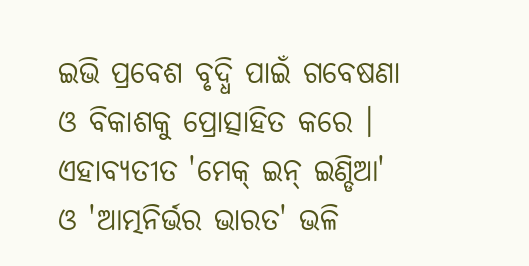ଇଭି ପ୍ରବେଶ ବୃଦ୍ଧି ପାଇଁ ଗବେଷଣା ଓ ବିକାଶକୁ ପ୍ରୋତ୍ସାହିତ କରେ । ଏହାବ୍ୟତୀତ 'ମେକ୍ ଇନ୍ ଇଣ୍ଡିଆ' ଓ 'ଆତ୍ମନିର୍ଭର ଭାରତ' ଭଳି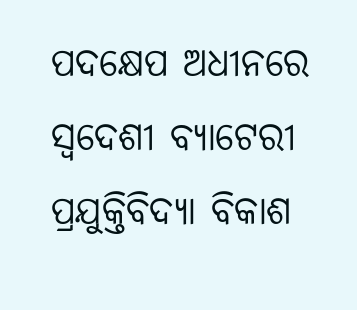ପଦକ୍ଷେପ ଅଧୀନରେ ସ୍ୱଦେଶୀ ବ୍ୟାଟେରୀ ପ୍ରଯୁକ୍ତିବିଦ୍ୟା ବିକାଶ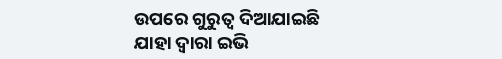ଉପରେ ଗୁରୁତ୍ୱ ଦିଆଯାଇଛି ଯାହା ଦ୍ୱାରା ଇଭି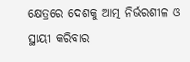କ୍ଷେତ୍ରରେ ଦେଶକୁ ଆତ୍ମ ନିର୍ଭରଶୀଳ ଓ ସ୍ଥାୟୀ କରିବାର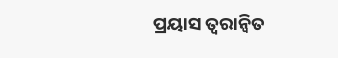ପ୍ରୟାସ ତ୍ୱରାନ୍ୱିତ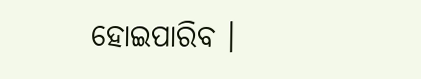ହୋଇପାରିବ ।